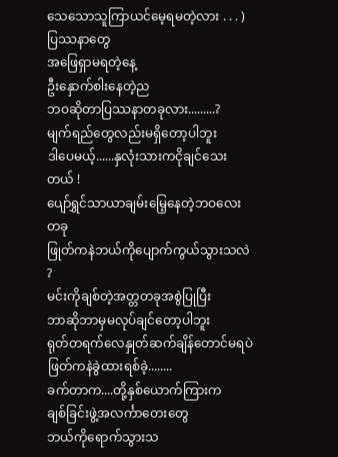သေသောသူကြာယင်မေ့ရမတဲ့လား . . . )
ပြဿနာတွေ
အဖြေရှာမရတဲ့နေ့
ဦးနှောက်စါးနေတဲ့ည
ဘဝဆိုတာပြဿနာတခုလား.........?
မျက်ရည်တွေလည်းမရှိတော့ပါဘူး
ဒါပေမယ့်......နှလုံးသားကငိုချင်သေးတယ် !
ပျော်ရွှင်သာယာချမ်းမြေ့နေတဲ့ဘဝလေးတခု
ဖြုတ်ကနဲဘယ်ကိုပျောက်ကွယ်သွားသလဲ ?
မင်းကိုချစ်တဲ့အတ္တတခုအစွဲပြုပြီး
ဘာဆိုဘာမှမလုပ်ချင်တော့ပါဘူး
ရုတ်တရက်လေနှုတ်ဆက်ချိန်တောင်မရပဲ
ဖြတ်ကနဲခွဲထားရစ်ခဲ့........
ခက်တာက....တို့နှစ်ယောက်ကြားက
ချစ်ခြင်းဖွဲ့အလင်္ကာတေးတွေ
ဘယ်ကိုရောက်သွားသ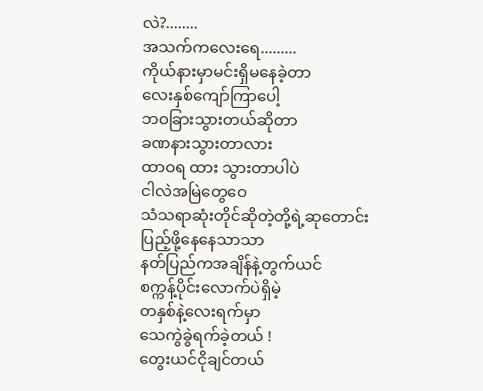လဲ?........
အသက်ကလေးရေ.........
ကိုယ်နားမှာမင်းရှိမနေခဲ့တာ
လေးနှစ်ကျော်ကြာပေါ့
ဘဝခြားသွားတယ်ဆိုတာ
ခဏနားသွားတာလား
ထာဝရ ထား သွားတာပါပဲ
ငါလဲအမြဲတွေဝေ
သံသရာဆုံးတိုင်ဆိုတဲ့တို့ရဲ့ဆုတောင်း
ပြည့်ဖို့နေနေသာသာ
နတ်ပြည်ကအချိန်နဲ့တွက်ယင်
စက္ကန့်ပိုင်းလောက်ပဲရှိမဲ့
တနှစ်နဲ့လေးရက်မှာ
သေကွဲခွဲရက်ခဲ့တယ် !
တွေးယင်ငိုချင်တယ်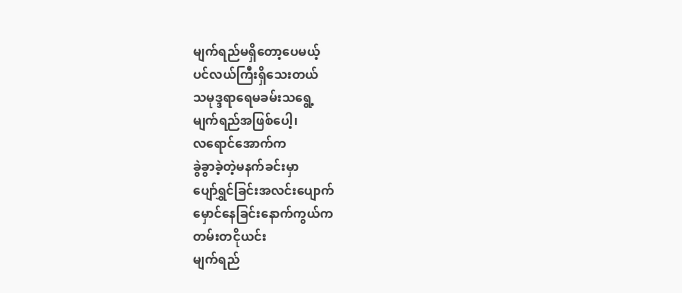မျက်ရည်မရှိတော့ပေမယ့်
ပင်လယ်ကြီးရှိသေးတယ်
သမုဒ္ဒရာရေမခမ်းသရွေ့
မျက်ရည်အဖြစ်ပေါ့၊
လရောင်အောက်က
ခွဲခွာခဲ့တဲ့မနက်ခင်းမှာ
ပျော်ရွှင်ခြင်းအလင်းပျောက်
မှောင်နေခြင်းနောက်ကွယ်က
တမ်းတငိုယင်း
မျက်ရည်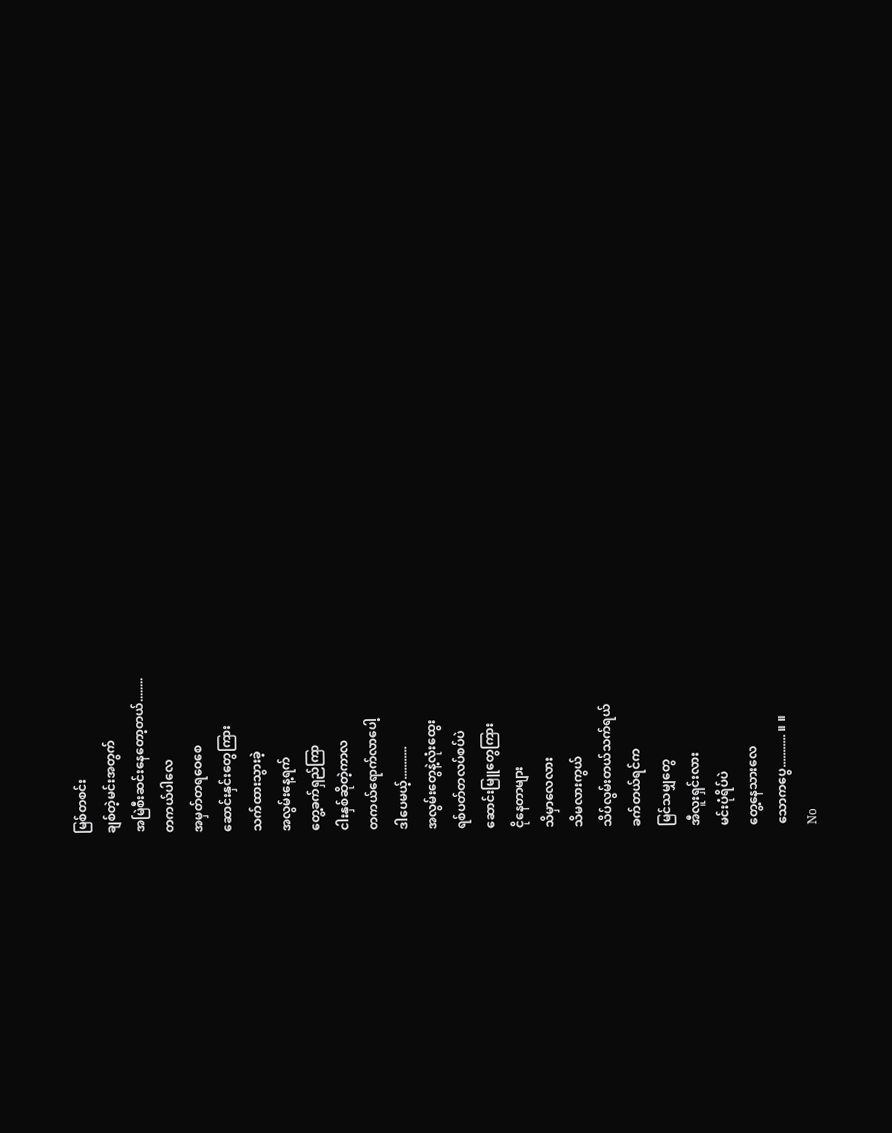မြစ်တစင်း
ချစ်တဲ့မင်းအတွက်
အမြဲစီးဆင်းနေတော့တယ်........
တကယ်ပါလေ
အမှတ်တရဝေစေ
ဆောင်းနှင်းတွေကြား
သက်ထားသွားခဲ့
အလွမ်းနေ့ရက်
တွေ့ခက်ရှည်ကြာ
ငါးနှစ်ဆိုတဲ့ကာလ
တကယ်ရောက်လာပေါ့
ဒါပေမယ့်...........
အလွမ်းတွေနဲ့လုံးထွေး
ရစ်ပတ်တလပ်စပ်ပဲ
ဆောင်းမြူတွေကြား
ငိုနေတာများ
သိမှာလေလား
သိမလားကွယ်
သိပ်လွမ်းတယ်သက်ရယ်
ခက်တယ်ရင်က
မြင်သမျှတွေ
အီလူးရှင်းလား
မင်းပုံရိပ်ပဲ
တွေ့နေသားလေ
သောကပွေ........... ။ ။
No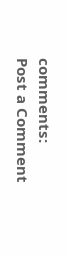comments:
Post a Comment